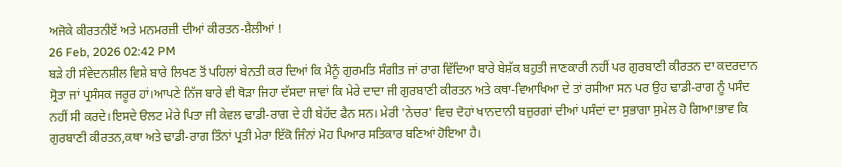ਅਜੋਕੇ ਕੀਰਤਨੀਏਂ ਅਤੇ ਮਨਮਰਜ਼ੀ ਦੀਆਂ ਕੀਰਤਨ-ਸ਼ੈਲੀਆਂ !
26 Feb, 2026 02:42 PM
ਬੜੇ ਹੀ ਸੰਵੇਦਨਸ਼ੀਲ ਵਿਸ਼ੇ ਬਾਰੇ ਲਿਖਣ ਤੋਂ ਪਹਿਲਾਂ ਬੇਨਤੀ ਕਰ ਦਿਆਂ ਕਿ ਮੈਨੂੰ ਗੁਰਮਤਿ ਸੰਗੀਤ ਜਾਂ ਰਾਗ ਵਿੱਦਿਆ ਬਾਰੇ ਬੇਸ਼ੱਕ ਬਹੁਤੀ ਜਾਣਕਾਰੀ ਨਹੀਂ ਪਰ ਗੁਰਬਾਣੀ ਕੀਰਤਨ ਦਾ ਕਦਰਦਾਨ ਸ੍ਰੋਤਾ ਜਾਂ ਪ੍ਰਸੰਸਕ ਜਰੂਰ ਹਾਂ।ਆਪਣੇ ਨਿੱਜ ਬਾਰੇ ਵੀ ਥੋੜਾ ਜਿਹਾ ਦੱਸਦਾ ਜਾਵਾਂ ਕਿ ਮੇਰੇ ਦਾਦਾ ਜੀ ਗੁਰਬਾਣੀ ਕੀਰਤਨ ਅਤੇ ਕਥਾ-ਵਿਆਖਿਆ ਦੇ ਤਾਂ ਰਸੀਆ ਸਨ ਪਰ ਉਹ ਢਾਡੀ-ਰਾਗ ਨੂੰ ਪਸੰਦ ਨਹੀਂ ਸੀ ਕਰਦੇ।ਇਸਦੇ ੳਲਟ ਮੇਰੇ ਪਿਤਾ ਜੀ ਕੇਵਲ ਢਾਡੀ-ਰਾਗ ਦੇ ਹੀ ਬੇਹੱਦ ਫੈਨ ਸਨ। ਮੇਰੀ 'ਨੇਚਰ' ਵਿਚ ਦੋਹਾਂ ਖਾਨਦਾਨੀ ਬਜ਼ੁਰਗਾਂ ਦੀਆਂ ਪਸੰਦਾਂ ਦਾ ਸੁਭਾਗਾ ਸੁਮੇਲ ਹੋ ਗਿਆ!ਭਾਵ ਕਿ ਗੁਰਬਾਣੀ ਕੀਰਤਨ,ਕਥਾ ਅਤੇ ਢਾਡੀ-ਰਾਗ ਤਿੰਨਾਂ ਪ੍ਰਤੀ ਮੇਰਾ ਇੱਕੋ ਜਿੰਨਾਂ ਮੋਹ ਪਿਆਰ ਸਤਿਕਾਰ ਬਣਿਆਂ ਹੋਇਆ ਹੈ।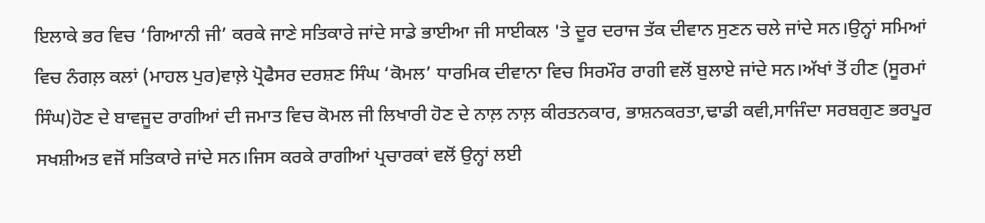ਇਲਾਕੇ ਭਰ ਵਿਚ ‘ਗਿਆਨੀ ਜੀ’ ਕਰਕੇ ਜਾਣੇ ਸਤਿਕਾਰੇ ਜਾਂਦੇ ਸਾਡੇ ਭਾਈਆ ਜੀ ਸਾਈਕਲ 'ਤੇ ਦੂਰ ਦਰਾਜ ਤੱਕ ਦੀਵਾਨ ਸੁਣਨ ਚਲੇ ਜਾਂਦੇ ਸਨ।ਉਨ੍ਹਾਂ ਸਮਿਆਂ ਵਿਚ ਨੰਗਲ਼ ਕਲਾਂ (ਮਾਹਲ ਪੁਰ)ਵਾਲ਼ੇ ਪ੍ਰੋਫੈਸਰ ਦਰਸ਼ਣ ਸਿੰਘ ‘ਕੋਮਲ’ ਧਾਰਮਿਕ ਦੀਵਾਨਾ ਵਿਚ ਸਿਰਮੌਰ ਰਾਗੀ ਵਲੋਂ ਬੁਲਾਏ ਜਾਂਦੇ ਸਨ।ਅੱਖਾਂ ਤੋਂ ਹੀਣ (ਸੂਰਮਾਂ ਸਿੰਘ)ਹੋਣ ਦੇ ਬਾਵਜੂਦ ਰਾਗੀਆਂ ਦੀ ਜਮਾਤ ਵਿਚ ਕੋਮਲ ਜੀ ਲਿਖਾਰੀ ਹੋਣ ਦੇ ਨਾਲ਼ ਨਾਲ਼ ਕੀਰਤਨਕਾਰ, ਭਾਸ਼ਨਕਰਤਾ,ਢਾਡੀ ਕਵੀ,ਸਾਜਿੰਦਾ ਸਰਬਗੁਣ ਭਰਪੂਰ ਸਖਸ਼ੀਅਤ ਵਜੋਂ ਸਤਿਕਾਰੇ ਜਾਂਦੇ ਸਨ।ਜਿਸ ਕਰਕੇ ਰਾਗੀਆਂ ਪ੍ਰਚਾਰਕਾਂ ਵਲੋਂ ਉਨ੍ਹਾਂ ਲਈ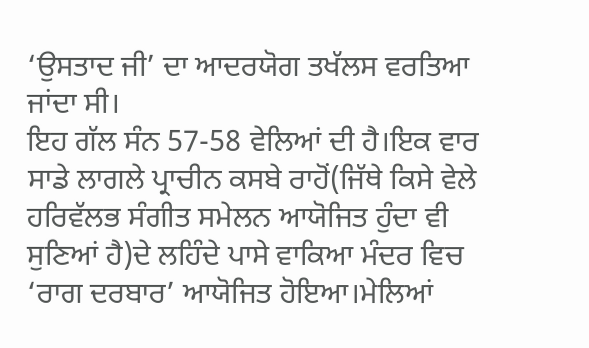‘ਉਸਤਾਦ ਜੀ’ ਦਾ ਆਦਰਯੋਗ ਤਖੱਲਸ ਵਰਤਿਆ ਜਾਂਦਾ ਸੀ।
ਇਹ ਗੱਲ ਸੰਨ 57-58 ਵੇਲਿਆਂ ਦੀ ਹੈ।ਇਕ ਵਾਰ ਸਾਡੇ ਲਾਗਲੇ ਪ੍ਰਾਚੀਨ ਕਸਬੇ ਰਾਹੋਂ(ਜਿੱਥੇ ਕਿਸੇ ਵੇਲੇ ਹਰਿਵੱਲਭ ਸੰਗੀਤ ਸਮੇਲਨ ਆਯੋਜਿਤ ਹੁੰਦਾ ਵੀ ਸੁਣਿਆਂ ਹੈ)ਦੇ ਲਹਿੰਦੇ ਪਾਸੇ ਵਾਕਿਆ ਮੰਦਰ ਵਿਚ ‘ਰਾਗ ਦਰਬਾਰ’ ਆਯੋਜਿਤ ਹੋਇਆ।ਮੇਲਿਆਂ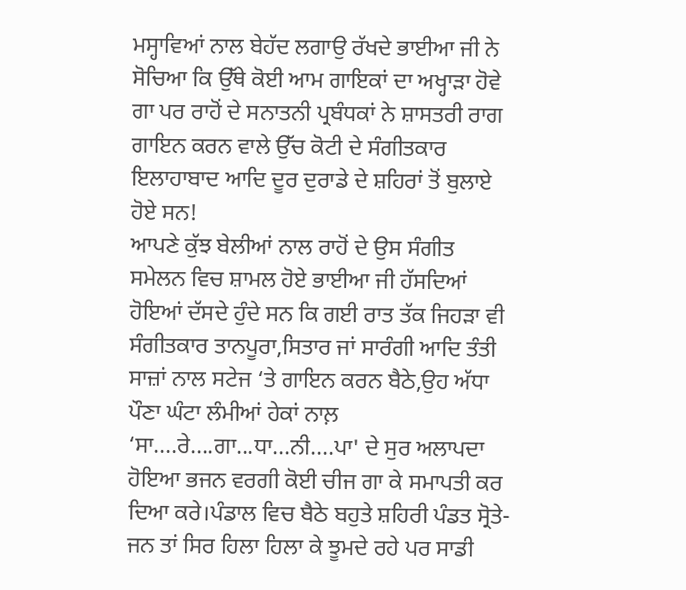ਮਸ੍ਹਾਵਿਆਂ ਨਾਲ ਬੇਹੱਦ ਲਗਾਉ ਰੱਖਦੇ ਭਾਈਆ ਜੀ ਨੇ ਸੋਚਿਆ ਕਿ ਉੱਥੇ ਕੋਈ ਆਮ ਗਾਇਕਾਂ ਦਾ ਅਖ੍ਹਾੜਾ ਹੋਵੇ ਗਾ ਪਰ ਰਾਹੋਂ ਦੇ ਸਨਾਤਨੀ ਪ੍ਰਬੰਧਕਾਂ ਨੇ ਸ਼ਾਸਤਰੀ ਰਾਗ ਗਾਇਨ ਕਰਨ ਵਾਲੇ ਉੱਚ ਕੋਟੀ ਦੇ ਸੰਗੀਤਕਾਰ ਇਲਾਹਾਬਾਦ ਆਦਿ ਦੂਰ ਦੁਰਾਡੇ ਦੇ ਸ਼ਹਿਰਾਂ ਤੋਂ ਬੁਲਾਏ ਹੋਏ ਸਨ!
ਆਪਣੇ ਕੁੱਝ ਬੇਲੀਆਂ ਨਾਲ ਰਾਹੋਂ ਦੇ ਉਸ ਸੰਗੀਤ ਸਮੇਲਨ ਵਿਚ ਸ਼ਾਮਲ ਹੋਏ ਭਾਈਆ ਜੀ ਹੱਸਦਿਆਂ ਹੋਇਆਂ ਦੱਸਦੇ ਹੁੰਦੇ ਸਨ ਕਿ ਗਈ ਰਾਤ ਤੱਕ ਜਿਹੜਾ ਵੀ ਸੰਗੀਤਕਾਰ ਤਾਨਪੂਰਾ,ਸਿਤਾਰ ਜਾਂ ਸਾਰੰਗੀ ਆਦਿ ਤੰਤੀ ਸਾਜ਼ਾਂ ਨਾਲ ਸਟੇਜ ‘ਤੇ ਗਾਇਨ ਕਰਨ ਬੈਠੇ,ਉਹ ਅੱਧਾ ਪੌਣਾ ਘੰਟਾ ਲੰਮੀਆਂ ਹੇਕਾਂ ਨਾਲ਼ ‘ਸਾ....ਰੇ....ਗਾ...ਧਾ...ਨੀ....ਪਾ' ਦੇ ਸੁਰ ਅਲਾਪਦਾ ਹੋਇਆ ਭਜਨ ਵਰਗੀ ਕੋਈ ਚੀਜ ਗਾ ਕੇ ਸਮਾਪਤੀ ਕਰ ਦਿਆ ਕਰੇ।ਪੰਡਾਲ ਵਿਚ ਬੈਠੇ ਬਹੁਤੇ ਸ਼ਹਿਰੀ ਪੰਡਤ ਸ੍ਰੋਤੇ-ਜਨ ਤਾਂ ਸਿਰ ਹਿਲਾ ਹਿਲਾ ਕੇ ਝੂਮਦੇ ਰਹੇ ਪਰ ਸਾਡੀ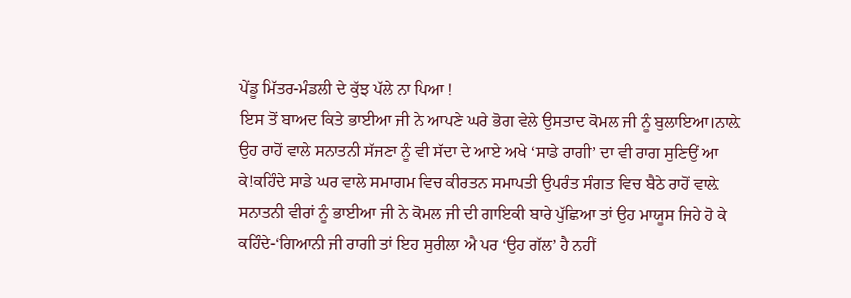ਪੇਂਡੂ ਮਿੱਤਰ-ਮੰਡਲੀ ਦੇ ਕੁੱਝ ਪੱਲੇ ਨਾ ਪਿਆ !
ਇਸ ਤੋਂ ਬਾਅਦ ਕਿਤੇ ਭਾਈਆ ਜੀ ਨੇ ਆਪਣੇ ਘਰੇ ਭੋਗ ਵੇਲੇ ਉਸਤਾਦ ਕੋਮਲ ਜੀ ਨੂੰ ਬੁਲਾਇਆ।ਨਾਲ਼ੇ ਉਹ ਰਾਹੋਂ ਵਾਲੇ ਸਨਾਤਨੀ ਸੱਜਣਾ ਨੂੰ ਵੀ ਸੱਦਾ ਦੇ ਆਏ ਅਖੇ ‘ਸਾਡੇ ਰਾਗੀ’ ਦਾ ਵੀ ਰਾਗ ਸੁਣਿਉਂ ਆ ਕੇ!ਕਹਿੰਦੇ ਸਾਡੇ ਘਰ ਵਾਲੇ ਸਮਾਗਮ ਵਿਚ ਕੀਰਤਨ ਸਮਾਪਤੀ ਉਪਰੰਤ ਸੰਗਤ ਵਿਚ ਬੈਠੇ ਰਾਹੋਂ ਵਾਲ਼ੇ ਸਨਾਤਨੀ ਵੀਰਾਂ ਨੂੰ ਭਾਈਆ ਜੀ ਨੇ ਕੋਮਲ ਜੀ ਦੀ ਗਾਇਕੀ ਬਾਰੇ ਪੁੱਛਿਆ ਤਾਂ ਉਹ ਮਾਯੂਸ ਜਿਹੇ ਹੋ ਕੇ ਕਹਿੰਦੇ-‘ਗਿਆਨੀ ਜੀ ਰਾਗੀ ਤਾਂ ਇਹ ਸੁਰੀਲਾ ਐ ਪਰ ‘ਉਹ ਗੱਲ’ ਹੈ ਨਹੀਂ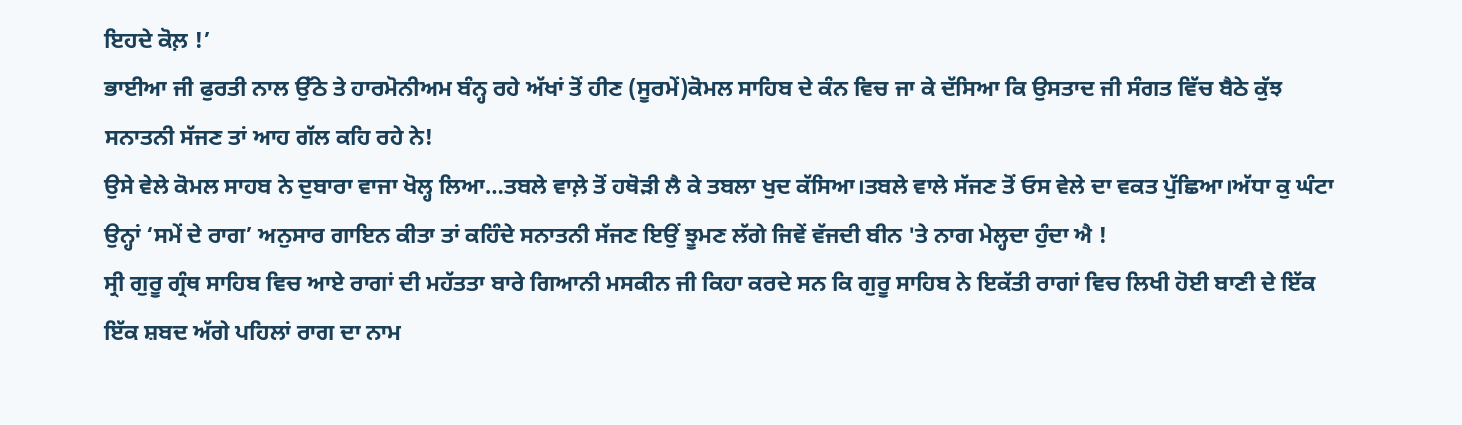ਇਹਦੇ ਕੋਲ਼ !’
ਭਾਈਆ ਜੀ ਫੁਰਤੀ ਨਾਲ ਉੱਠੇ ਤੇ ਹਾਰਮੋਨੀਅਮ ਬੰਨ੍ਹ ਰਹੇ ਅੱਖਾਂ ਤੋਂ ਹੀਣ (ਸੂਰਮੇਂ)ਕੋਮਲ ਸਾਹਿਬ ਦੇ ਕੰਨ ਵਿਚ ਜਾ ਕੇ ਦੱਸਿਆ ਕਿ ਉਸਤਾਦ ਜੀ ਸੰਗਤ ਵਿੱਚ ਬੈਠੇ ਕੁੱਝ ਸਨਾਤਨੀ ਸੱਜਣ ਤਾਂ ਆਹ ਗੱਲ ਕਹਿ ਰਹੇ ਨੇ!
ਉਸੇ ਵੇਲੇ ਕੋਮਲ ਸਾਹਬ ਨੇ ਦੁਬਾਰਾ ਵਾਜਾ ਖੋਲ੍ਹ ਲਿਆ…ਤਬਲੇ ਵਾਲ਼ੇ ਤੋਂ ਹਥੋੜੀ ਲੈ ਕੇ ਤਬਲਾ ਖੁਦ ਕੱਸਿਆ।ਤਬਲੇ ਵਾਲੇ ਸੱਜਣ ਤੋਂ ਓਸ ਵੇਲੇ ਦਾ ਵਕਤ ਪੁੱਛਿਆ।ਅੱਧਾ ਕੁ ਘੰਟਾ ਉਨ੍ਹਾਂ ‘ਸਮੇਂ ਦੇ ਰਾਗ’ ਅਨੁਸਾਰ ਗਾਇਨ ਕੀਤਾ ਤਾਂ ਕਹਿੰਦੇ ਸਨਾਤਨੀ ਸੱਜਣ ਇਉਂ ਝੂਮਣ ਲੱਗੇ ਜਿਵੇਂ ਵੱਜਦੀ ਬੀਨ 'ਤੇ ਨਾਗ ਮੇਲ੍ਹਦਾ ਹੁੰਦਾ ਐ !
ਸ੍ਰੀ ਗੁਰੂ ਗ੍ਰੰਥ ਸਾਹਿਬ ਵਿਚ ਆਏ ਰਾਗਾਂ ਦੀ ਮਹੱਤਤਾ ਬਾਰੇ ਗਿਆਨੀ ਮਸਕੀਨ ਜੀ ਕਿਹਾ ਕਰਦੇ ਸਨ ਕਿ ਗੁਰੂ ਸਾਹਿਬ ਨੇ ਇਕੱਤੀ ਰਾਗਾਂ ਵਿਚ ਲਿਖੀ ਹੋਈ ਬਾਣੀ ਦੇ ਇੱਕ ਇੱਕ ਸ਼ਬਦ ਅੱਗੇ ਪਹਿਲਾਂ ਰਾਗ ਦਾ ਨਾਮ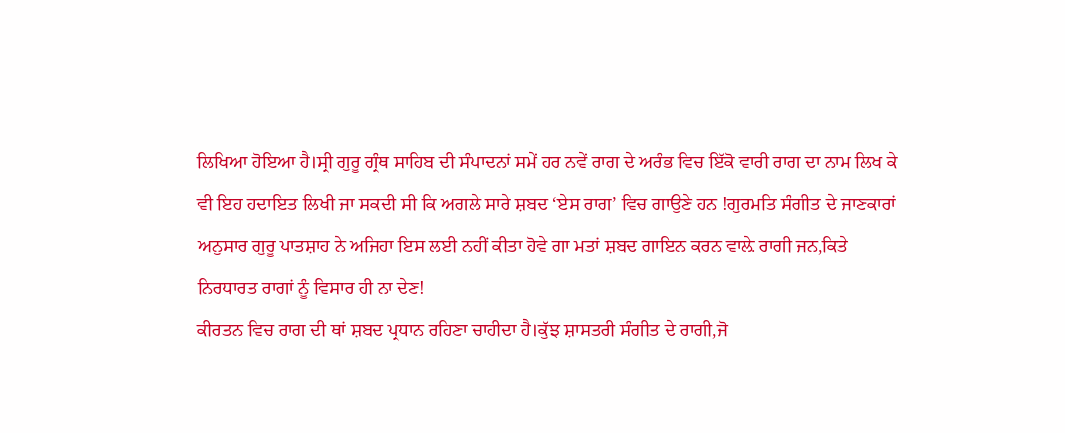ਲਿਖਿਆ ਹੋਇਆ ਹੈ।ਸ੍ਰੀ ਗੁਰੂ ਗ੍ਰੰਥ ਸਾਹਿਬ ਦੀ ਸੰਪਾਦਨਾਂ ਸਮੇਂ ਹਰ ਨਵੇਂ ਰਾਗ ਦੇ ਅਰੰਭ ਵਿਚ ਇੱਕੋ ਵਾਰੀ ਰਾਗ ਦਾ ਨਾਮ ਲਿਖ ਕੇ ਵੀ ਇਹ ਹਦਾਇਤ ਲਿਖੀ ਜਾ ਸਕਦੀ ਸੀ ਕਿ ਅਗਲੇ ਸਾਰੇ ਸ਼ਬਦ ‘ਏਸ ਰਾਗ’ ਵਿਚ ਗਾਉਣੇ ਹਨ !ਗੁਰਮਤਿ ਸੰਗੀਤ ਦੇ ਜਾਣਕਾਰਾਂ ਅਨੁਸਾਰ ਗੁਰੂ ਪਾਤਸ਼ਾਹ ਨੇ ਅਜਿਹਾ ਇਸ ਲਈ ਨਹੀਂ ਕੀਤਾ ਹੋਵੇ ਗਾ ਮਤਾਂ ਸ਼ਬਦ ਗਾਇਨ ਕਰਨ ਵਾਲ਼ੇ ਰਾਗੀ ਜਨ,ਕਿਤੇ ਨਿਰਧਾਰਤ ਰਾਗਾਂ ਨੂੰ ਵਿਸਾਰ ਹੀ ਨਾ ਦੇਣ!
ਕੀਰਤਨ ਵਿਚ ਰਾਗ ਦੀ ਥਾਂ ਸ਼ਬਦ ਪ੍ਰਧਾਨ ਰਹਿਣਾ ਚਾਹੀਦਾ ਹੈ।ਕੁੱਝ ਸ਼ਾਸਤਰੀ ਸੰਗੀਤ ਦੇ ਰਾਗੀ,ਜੋ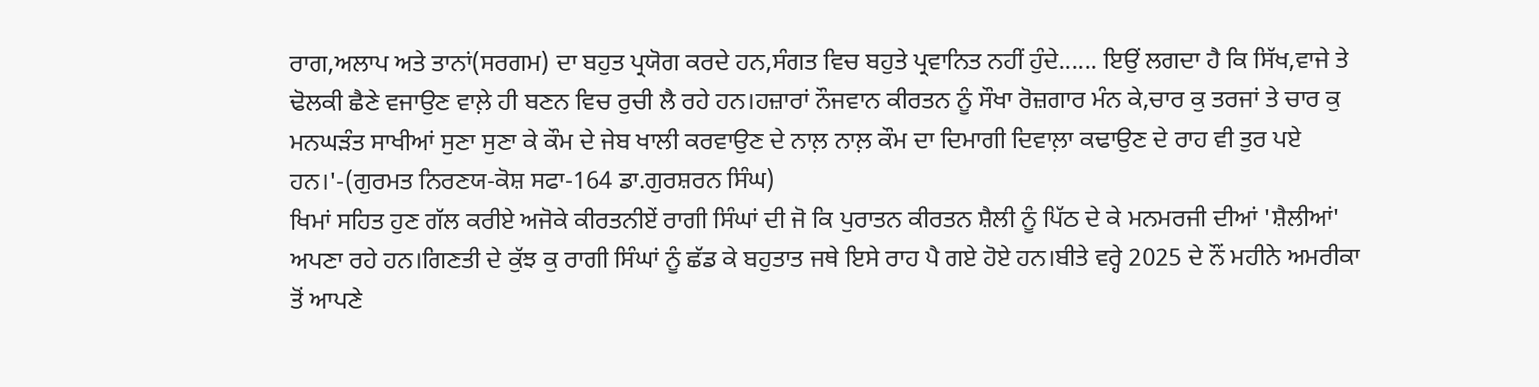ਰਾਗ,ਅਲਾਪ ਅਤੇ ਤਾਨਾਂ(ਸਰਗਮ) ਦਾ ਬਹੁਤ ਪ੍ਰਯੋਗ ਕਰਦੇ ਹਨ,ਸੰਗਤ ਵਿਚ ਬਹੁਤੇ ਪ੍ਰਵਾਨਿਤ ਨਹੀਂ ਹੁੰਦੇ...... ਇਉਂ ਲਗਦਾ ਹੈ ਕਿ ਸਿੱਖ,ਵਾਜੇ ਤੇ ਢੋਲਕੀ ਛੈਣੇ ਵਜਾਉਣ ਵਾਲ਼ੇ ਹੀ ਬਣਨ ਵਿਚ ਰੁਚੀ ਲੈ ਰਹੇ ਹਨ।ਹਜ਼ਾਰਾਂ ਨੌਜਵਾਨ ਕੀਰਤਨ ਨੂੰ ਸੌਖਾ ਰੋਜ਼ਗਾਰ ਮੰਨ ਕੇ,ਚਾਰ ਕੁ ਤਰਜਾਂ ਤੇ ਚਾਰ ਕੁ ਮਨਘੜੰਤ ਸਾਖੀਆਂ ਸੁਣਾ ਸੁਣਾ ਕੇ ਕੌਮ ਦੇ ਜੇਬ ਖਾਲੀ ਕਰਵਾਉਣ ਦੇ ਨਾਲ਼ ਨਾਲ਼ ਕੌਮ ਦਾ ਦਿਮਾਗੀ ਦਿਵਾਲ਼ਾ ਕਢਾਉਣ ਦੇ ਰਾਹ ਵੀ ਤੁਰ ਪਏ ਹਨ।'-(ਗੁਰਮਤ ਨਿਰਣਯ-ਕੋਸ਼ ਸਫਾ-164 ਡਾ.ਗੁਰਸ਼ਰਨ ਸਿੰਘ)
ਖਿਮਾਂ ਸਹਿਤ ਹੁਣ ਗੱਲ ਕਰੀਏ ਅਜੋਕੇ ਕੀਰਤਨੀਏਂ ਰਾਗੀ ਸਿੰਘਾਂ ਦੀ ਜੋ ਕਿ ਪੁਰਾਤਨ ਕੀਰਤਨ ਸ਼ੈਲੀ ਨੂੰ ਪਿੱਠ ਦੇ ਕੇ ਮਨਮਰਜੀ ਦੀਆਂ 'ਸ਼ੈਲੀਆਂ' ਅਪਣਾ ਰਹੇ ਹਨ।ਗਿਣਤੀ ਦੇ ਕੁੱਝ ਕੁ ਰਾਗੀ ਸਿੰਘਾਂ ਨੂੰ ਛੱਡ ਕੇ ਬਹੁਤਾਤ ਜਥੇ ਇਸੇ ਰਾਹ ਪੈ ਗਏ ਹੋਏ ਹਨ।ਬੀਤੇ ਵਰ੍ਹੇ 2025 ਦੇ ਨੌਂ ਮਹੀਨੇ ਅਮਰੀਕਾ ਤੋਂ ਆਪਣੇ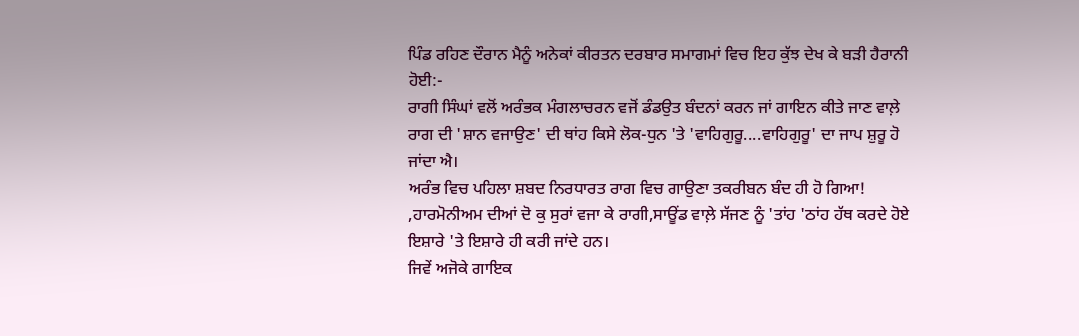ਪਿੰਡ ਰਹਿਣ ਦੌਰਾਨ ਮੈਨੂੰ ਅਨੇਕਾਂ ਕੀਰਤਨ ਦਰਬਾਰ ਸਮਾਗਮਾਂ ਵਿਚ ਇਹ ਕੁੱਝ ਦੇਖ ਕੇ ਬੜੀ ਹੈਰਾਨੀ ਹੋਈ:-
ਰਾਗੀ ਸਿੰਘਾਂ ਵਲੋਂ ਅਰੰਭਕ ਮੰਗਲਾਚਰਨ ਵਜੋਂ ਡੰਡਉਤ ਬੰਦਨਾਂ ਕਰਨ ਜਾਂ ਗਾਇਨ ਕੀਤੇ ਜਾਣ ਵਾਲ਼ੇ ਰਾਗ ਦੀ 'ਸ਼ਾਨ ਵਜਾਉਣ' ਦੀ ਥਾਂਹ ਕਿਸੇ ਲੋਕ-ਧੁਨ 'ਤੇ 'ਵਾਹਿਗੁਰੂ....ਵਾਹਿਗੁਰੂ' ਦਾ ਜਾਪ ਸ਼ੁਰੂ ਹੋ ਜਾਂਦਾ ਐ।
ਅਰੰਭ ਵਿਚ ਪਹਿਲਾ ਸ਼ਬਦ ਨਿਰਧਾਰਤ ਰਾਗ ਵਿਚ ਗਾਉਣਾ ਤਕਰੀਬਨ ਬੰਦ ਹੀ ਹੋ ਗਿਆ! ,ਹਾਰਮੋਨੀਅਮ ਦੀਆਂ ਦੋ ਕੁ ਸੁਰਾਂ ਵਜਾ ਕੇ ਰਾਗੀ,ਸਾਊਂਡ ਵਾਲ਼ੇ ਸੱਜਣ ਨੂੰ 'ਤਾਂਹ 'ਠਾਂਹ ਹੱਥ ਕਰਦੇ ਹੋਏ ਇਸ਼ਾਰੇ 'ਤੇ ਇਸ਼ਾਰੇ ਹੀ ਕਰੀ ਜਾਂਦੇ ਹਨ।
ਜਿਵੇਂ ਅਜੋਕੇ ਗਾਇਕ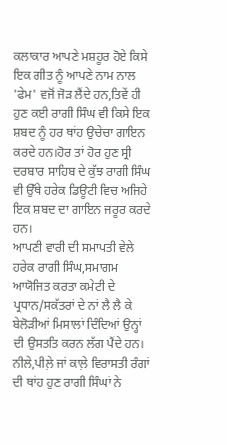ਕਲਾਕਾਰ ਆਪਣੇ ਮਸ਼ਹੂਰ ਹੋਏ ਕਿਸੇ ਇਕ ਗੀਤ ਨੂੰ ਆਪਣੇ ਨਾਮ ਨਾਲ 'ਫੇਮ' ਵਜੋਂ ਜੋੜ ਲੈਂਦੇ ਹਨ,ਤਿਵੇਂ ਹੀ ਹੁਣ ਕਈ ਰਾਗੀ ਸਿੰਘ ਵੀ ਕਿਸੇ ਇਕ ਸ਼ਬਦ ਨੂੰ ਹਰ ਥਾਂਹ ਉਚੇਚਾ ਗਾਇਨ ਕਰਦੇ ਹਨ।ਹੋਰ ਤਾਂ ਹੋਰ ਹੁਣ ਸ੍ਰੀ ਦਰਬਾਰ ਸਾਹਿਬ ਦੇ ਕੁੱਝ ਰਾਗੀ ਸਿੰਘ ਵੀ ਉੱਥੇ ਹਰੇਕ ਡਿਊਟੀ ਵਿਚ ਅਜਿਹੇ ਇਕ ਸ਼ਬਦ ਦਾ ਗਾਇਨ ਜਰੂਰ ਕਰਦੇ ਹਨ।
ਆਪਣੀ ਵਾਰੀ ਦੀ ਸਮਾਪਤੀ ਵੇਲੇ ਹਰੇਕ ਰਾਗੀ ਸਿੰਘ,ਸਮਾਗਮ ਆਯੋਜਿਤ ਕਰਤਾ ਕਮੇਟੀ ਦੇ ਪ੍ਰਧਾਨ/ਸਕੱਤਰਾਂ ਦੇ ਨਾਂ ਲੈ ਲੈ ਕੇ ਬੇਲੋੜੀਆਂ ਮਿਸਾਲਾਂ ਦਿੰਦਿਆਂ ਉਨ੍ਹਾਂ ਦੀ ਉਸਤਤਿ ਕਰਨ ਲੱਗ ਪੈਂਦੇ ਹਨ।
ਨੀਲੇ,ਪੀਲ਼ੇ ਜਾਂ ਕਾਲ਼ੇ ਵਿਰਾਸਤੀ ਰੰਗਾਂ ਦੀ ਥਾਂਹ ਹੁਣ ਰਾਗੀ ਸਿੰਘਾਂ ਨੇ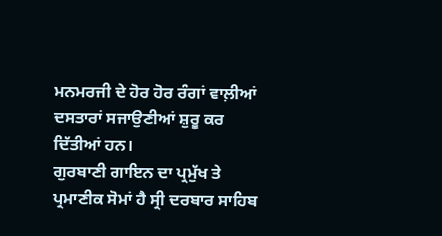ਮਨਮਰਜੀ ਦੇ ਹੋਰ ਹੋਰ ਰੰਗਾਂ ਵਾਲ਼ੀਆਂ ਦਸਤਾਰਾਂ ਸਜਾਉਣੀਆਂ ਸ਼ੁਰੂ ਕਰ ਦਿੱਤੀਆਂ ਹਨ।
ਗੁਰਬਾਣੀ ਗਾਇਨ ਦਾ ਪ੍ਰਮੁੱਖ ਤੇ ਪ੍ਰਮਾਣੀਕ ਸੋਮਾਂ ਹੈ ਸ੍ਰੀ ਦਰਬਾਰ ਸਾਹਿਬ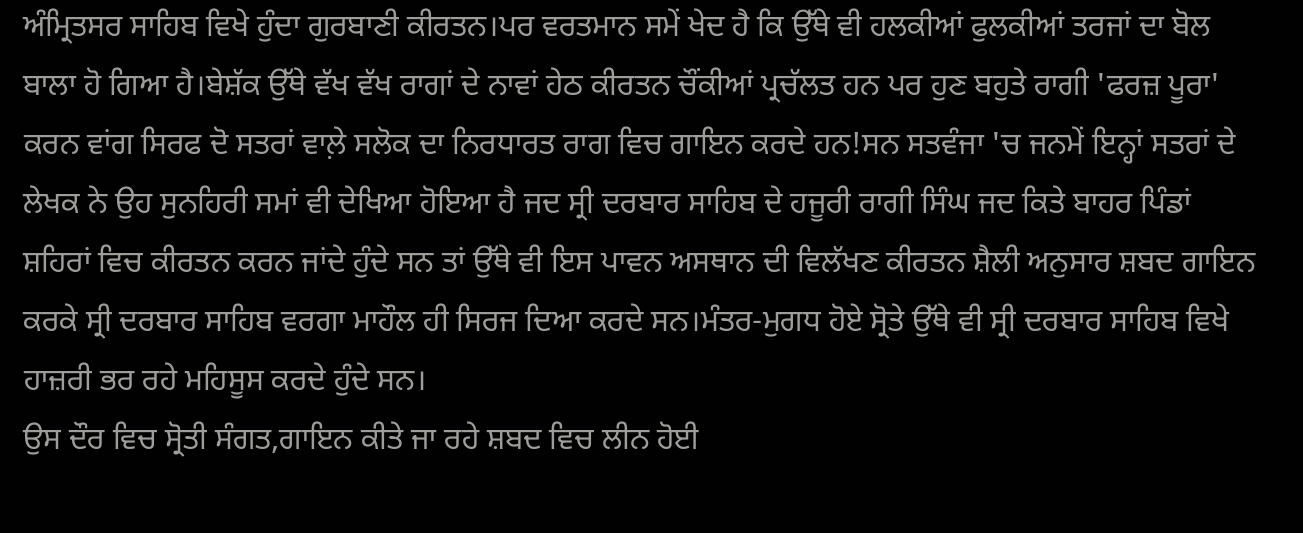ਅੰਮ੍ਰਿਤਸਰ ਸਾਹਿਬ ਵਿਖੇ ਹੁੰਦਾ ਗੁਰਬਾਣੀ ਕੀਰਤਨ।ਪਰ ਵਰਤਮਾਨ ਸਮੇਂ ਖੇਦ ਹੈ ਕਿ ਉੱਥੇ ਵੀ ਹਲਕੀਆਂ ਫੁਲਕੀਆਂ ਤਰਜਾਂ ਦਾ ਬੋਲ ਬਾਲਾ ਹੋ ਗਿਆ ਹੈ।ਬੇਸ਼ੱਕ ਉੱਥੇ ਵੱਖ ਵੱਖ ਰਾਗਾਂ ਦੇ ਨਾਵਾਂ ਹੇਠ ਕੀਰਤਨ ਚੌਂਕੀਆਂ ਪ੍ਰਚੱਲਤ ਹਨ ਪਰ ਹੁਣ ਬਹੁਤੇ ਰਾਗੀ 'ਫਰਜ਼ ਪੂਰਾ' ਕਰਨ ਵਾਂਗ ਸਿਰਫ ਦੋ ਸਤਰਾਂ ਵਾਲ਼ੇ ਸਲੋਕ ਦਾ ਨਿਰਧਾਰਤ ਰਾਗ ਵਿਚ ਗਾਇਨ ਕਰਦੇ ਹਨ!ਸਨ ਸਤਵੰਜਾ 'ਚ ਜਨਮੇਂ ਇਨ੍ਹਾਂ ਸਤਰਾਂ ਦੇ ਲੇਖਕ ਨੇ ਉਹ ਸੁਨਹਿਰੀ ਸਮਾਂ ਵੀ ਦੇਖਿਆ ਹੋਇਆ ਹੈ ਜਦ ਸ੍ਰੀ ਦਰਬਾਰ ਸਾਹਿਬ ਦੇ ਹਜੂਰੀ ਰਾਗੀ ਸਿੰਘ ਜਦ ਕਿਤੇ ਬਾਹਰ ਪਿੰਡਾਂ ਸ਼ਹਿਰਾਂ ਵਿਚ ਕੀਰਤਨ ਕਰਨ ਜਾਂਦੇ ਹੁੰਦੇ ਸਨ ਤਾਂ ਉੱਥੇ ਵੀ ਇਸ ਪਾਵਨ ਅਸਥਾਨ ਦੀ ਵਿਲੱਖਣ ਕੀਰਤਨ ਸ਼ੈਲੀ ਅਨੁਸਾਰ ਸ਼ਬਦ ਗਾਇਨ ਕਰਕੇ ਸ੍ਰੀ ਦਰਬਾਰ ਸਾਹਿਬ ਵਰਗਾ ਮਾਹੌਲ ਹੀ ਸਿਰਜ ਦਿਆ ਕਰਦੇ ਸਨ।ਮੰਤਰ-ਮੁਗਧ ਹੋਏ ਸ੍ਰੋਤੇ ਉੱਥੇ ਵੀ ਸ੍ਰੀ ਦਰਬਾਰ ਸਾਹਿਬ ਵਿਖੇ ਹਾਜ਼ਰੀ ਭਰ ਰਹੇ ਮਹਿਸੂਸ ਕਰਦੇ ਹੁੰਦੇ ਸਨ।
ਉਸ ਦੌਰ ਵਿਚ ਸ੍ਰੋਤੀ ਸੰਗਤ,ਗਾਇਨ ਕੀਤੇ ਜਾ ਰਹੇ ਸ਼ਬਦ ਵਿਚ ਲੀਨ ਹੋਈ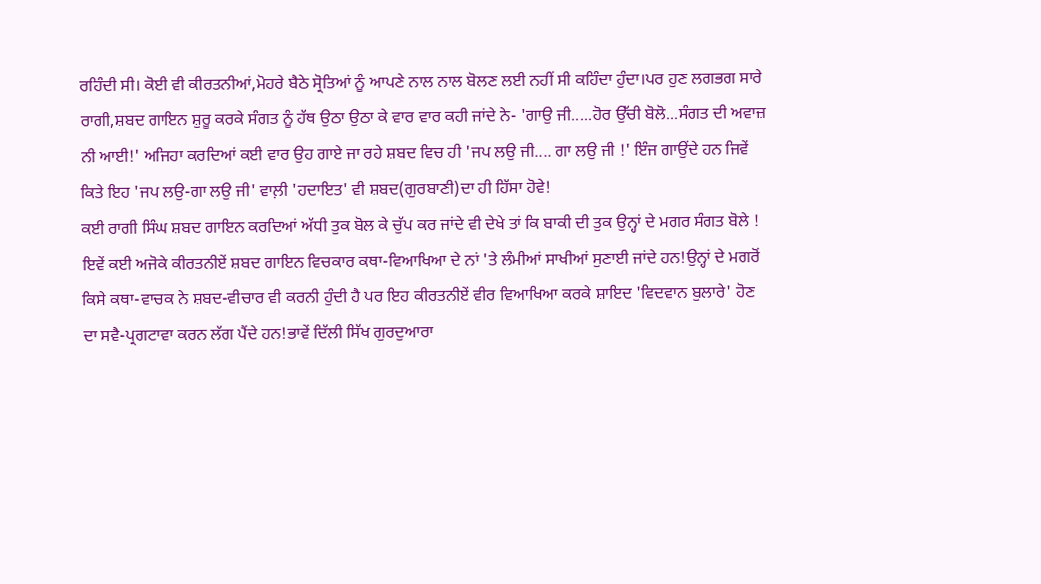ਰਹਿੰਦੀ ਸੀ। ਕੋਈ ਵੀ ਕੀਰਤਨੀਆਂ,ਮੋਹਰੇ ਬੈਠੇ ਸ੍ਰੋਤਿਆਂ ਨੂੰ ਆਪਣੇ ਨਾਲ ਨਾਲ ਬੋਲਣ ਲਈ ਨਹੀਂ ਸੀ ਕਹਿੰਦਾ ਹੁੰਦਾ।ਪਰ ਹੁਣ ਲਗਭਗ ਸਾਰੇ ਰਾਗੀ,ਸ਼ਬਦ ਗਾਇਨ ਸ਼ੁਰੂ ਕਰਕੇ ਸੰਗਤ ਨੂੰ ਹੱਥ ਉਠਾ ਉਠਾ ਕੇ ਵਾਰ ਵਾਰ ਕਹੀ ਜਾਂਦੇ ਨੇ- 'ਗਾਉ ਜੀ.....ਹੋਰ ਉੱਚੀ ਬੋਲੋ...ਸੰਗਤ ਦੀ ਅਵਾਜ਼ ਨੀ ਆਈ!' ਅਜਿਹਾ ਕਰਦਿਆਂ ਕਈ ਵਾਰ ਉਹ ਗਾਏ ਜਾ ਰਹੇ ਸ਼ਬਦ ਵਿਚ ਹੀ 'ਜਪ ਲਉ ਜੀ.... ਗਾ ਲਉ ਜੀ !' ਇੰਜ ਗਾਉਂਦੇ ਹਨ ਜਿਵੇਂ ਕਿਤੇ ਇਹ 'ਜਪ ਲਉ-ਗਾ ਲਉ ਜੀ' ਵਾਲ਼ੀ 'ਹਦਾਇਤ' ਵੀ ਸ਼ਬਦ(ਗੁਰਬਾਣੀ)ਦਾ ਹੀ ਹਿੱਸਾ ਹੋਵੇ!
ਕਈ ਰਾਗੀ ਸਿੰਘ ਸ਼ਬਦ ਗਾਇਨ ਕਰਦਿਆਂ ਅੱਧੀ ਤੁਕ ਬੋਲ ਕੇ ਚੁੱਪ ਕਰ ਜਾਂਦੇ ਵੀ ਦੇਖੇ ਤਾਂ ਕਿ ਬਾਕੀ ਦੀ ਤੁਕ ਉਨ੍ਹਾਂ ਦੇ ਮਗਰ ਸੰਗਤ ਬੋਲੇ !
ਇਵੇਂ ਕਈ ਅਜੋਕੇ ਕੀਰਤਨੀਏਂ ਸ਼ਬਦ ਗਾਇਨ ਵਿਚਕਾਰ ਕਥਾ-ਵਿਆਖਿਆ ਦੇ ਨਾਂ 'ਤੇ ਲੰਮੀਆਂ ਸਾਖੀਆਂ ਸੁਣਾਈ ਜਾਂਦੇ ਹਨ!ਉਨ੍ਹਾਂ ਦੇ ਮਗਰੋਂ ਕਿਸੇ ਕਥਾ-ਵਾਚਕ ਨੇ ਸ਼ਬਦ-ਵੀਚਾਰ ਵੀ ਕਰਨੀ ਹੁੰਦੀ ਹੈ ਪਰ ਇਹ ਕੀਰਤਨੀਏਂ ਵੀਰ ਵਿਆਖਿਆ ਕਰਕੇ ਸ਼ਾਇਦ 'ਵਿਦਵਾਨ ਬੁਲਾਰੇ' ਹੋਣ ਦਾ ਸਵੈ-ਪ੍ਰਗਟਾਵਾ ਕਰਨ ਲੱਗ ਪੈਂਦੇ ਹਨ!ਭਾਵੇਂ ਦਿੱਲੀ ਸਿੱਖ ਗੁਰਦੁਆਰਾ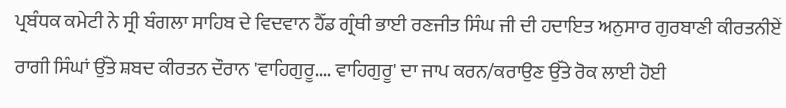ਪ੍ਰਬੰਧਕ ਕਮੇਟੀ ਨੇ ਸ੍ਰੀ ਬੰਗਲਾ ਸਾਹਿਬ ਦੇ ਵਿਦਵਾਨ ਹੈੱਡ ਗ੍ਰੰਥੀ ਭਾਈ ਰਣਜੀਤ ਸਿੰਘ ਜੀ ਦੀ ਹਦਾਇਤ ਅਨੁਸਾਰ ਗੁਰਬਾਣੀ ਕੀਰਤਨੀਏਂ ਰਾਗੀ ਸਿੰਘਾਂ ਉੱਤੇ ਸ਼ਬਦ ਕੀਰਤਨ ਦੌਰਾਨ 'ਵਾਹਿਗੁਰੂ.... ਵਾਹਿਗੁਰੂ' ਦਾ ਜਾਪ ਕਰਨ/ਕਰਾਉਣ ਉੱਤੇ ਰੋਕ ਲਾਈ ਹੋਈ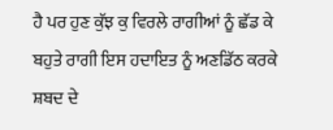ਹੈ ਪਰ ਹੁਣ ਕੁੱਝ ਕੁ ਵਿਰਲੇ ਰਾਗੀਆਂ ਨੂੰ ਛੱਡ ਕੇ ਬਹੁਤੇ ਰਾਗੀ ਇਸ ਹਦਾਇਤ ਨੂੰ ਅਣਡਿੱਠ ਕਰਕੇ ਸ਼ਬਦ ਦੇ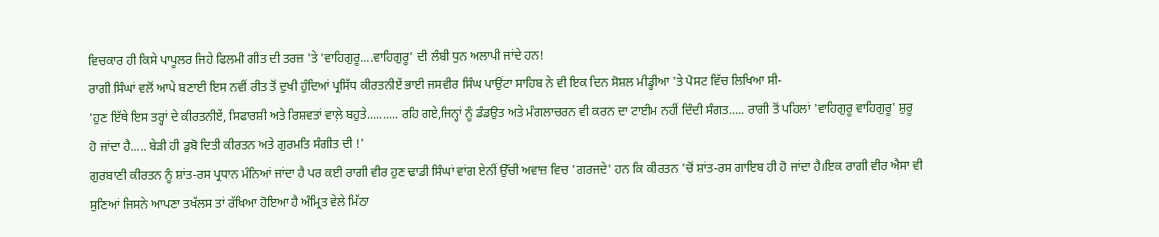ਵਿਚਕਾਰ ਹੀ ਕਿਸੇ ਪਾਪੂਲਰ ਜਿਹੇ ਫਿਲਮੀ ਗੀਤ ਦੀ ਤਰਜ਼ 'ਤੇ 'ਵਾਹਿਗੁਰੂ....ਵਾਹਿਗੁਰੂ' ਦੀ ਲੰਬੀ ਧੁਨ ਅਲਾਪੀ ਜਾਂਦੇ ਹਨ!
ਰਾਗੀ ਸਿੰਘਾਂ ਵਲੋਂ ਆਪੇ ਬਣਾਈ ਇਸ ਨਵੀਂ ਰੀਤ ਤੋਂ ਦੁਖੀ ਹੁੰਦਿਆਂ ਪ੍ਰਸਿੱਧ ਕੀਰਤਨੀਏਂ ਭਾਈ ਜਸਵੀਰ ਸਿੰਘ ਪਾਉਂਟਾ ਸਾਹਿਬ ਨੇ ਵੀ ਇਕ ਦਿਨ ਸੋਸ਼ਲ ਮੀਡ੍ਹੀਆ 'ਤੇ ਪੋਸਟ ਵਿੱਚ ਲਿਖਿਆ ਸੀ-
'ਹੁਣ ਇੱਥੇ ਇਸ ਤਰ੍ਹਾਂ ਦੇ ਕੀਰਤਨੀਏਂ, ਸਿਫਾਰਸ਼ੀ ਅਤੇ ਰਿਸ਼ਵਤਾਂ ਵਾਲ਼ੇ ਬਹੁਤੇ.......... ਰਹਿ ਗਏ,ਜਿਨ੍ਹਾਂ ਨੂੰ ਡੰਡਉਤ ਅਤੇ ਮੰਗਲਾਚਰਨ ਵੀ ਕਰਨ ਦਾ ਟਾਈਮ ਨਹੀਂ ਦਿੰਦੀ ਸੰਗਤ..... ਰਾਗੀ ਤੋਂ ਪਹਿਲਾਂ 'ਵਾਹਿਗੁਰੂ ਵਾਹਿਗੁਰੂ' ਸ਼ੁਰੂ ਹੋ ਜਾਂਦਾ ਹੈ..... ਬੇੜੀ ਹੀ ਡੁਬੋ ਦਿਤੀ ਕੀਰਤਨ ਅਤੇ ਗੁਰਮਤਿ ਸੰਗੀਤ ਦੀ !'
ਗੁਰਬਾਣੀ ਕੀਰਤਨ ਨੂੰ ਸ਼ਾਂਤ-ਰਸ ਪ੍ਰਧਾਨ ਮੰਨਿਆਂ ਜਾਂਦਾ ਹੈ ਪਰ ਕਈ ਰਾਗੀ ਵੀਰ ਹੁਣ ਢਾਡੀ ਸਿੰਘਾਂ ਵਾਂਗ ਏਨੀਂ ਉੱਚੀ ਅਵਾਜ਼ ਵਿਚ 'ਗਰਜਦੇ' ਹਨ ਕਿ ਕੀਰਤਨ 'ਚੋਂ ਸ਼ਾਂਤ-ਰਸ ਗਾਇਬ ਹੀ ਹੋ ਜਾਂਦਾ ਹੈ।ਇਕ ਰਾਗੀ ਵੀਰ ਐਸਾ ਵੀ ਸੁਣਿਆਂ ਜਿਸਨੇ ਆਪਣਾ ਤਖੱਲਸ ਤਾਂ ਰੱਖਿਆ ਹੋਇਆ ਹੈ ਅੰਮ੍ਰਿਤ ਵੇਲੇ ਮਿੱਠਾ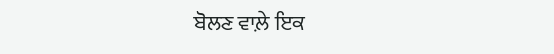ਬੋਲਣ ਵਾਲ਼ੇ ਇਕ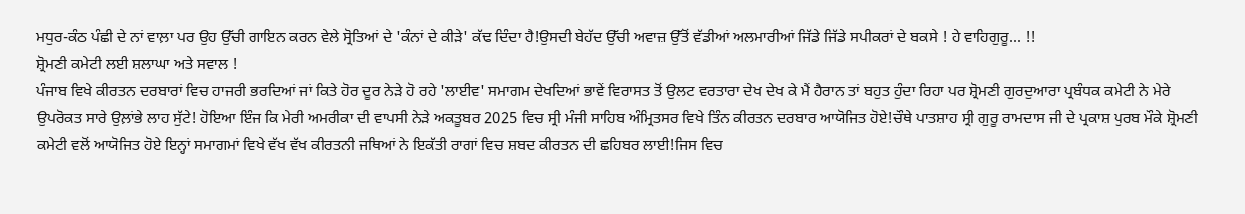ਮਧੁਰ-ਕੰਠ ਪੰਛੀ ਦੇ ਨਾਂ ਵਾਲ਼ਾ ਪਰ ਉਹ ਉੱਚੀ ਗਾਇਨ ਕਰਨ ਵੇਲੇ ਸ੍ਰੋਤਿਆਂ ਦੇ 'ਕੰਨਾਂ ਦੇ ਕੀੜੇ' ਕੱਢ ਦਿੰਦਾ ਹੈ!ਉਸਦੀ ਬੇਹੱਦ ਉੱਚੀ ਅਵਾਜ਼ ਉੱਤੋਂ ਵੱਡੀਆਂ ਅਲਮਾਰੀਆਂ ਜਿੱਡੇ ਜਿੱਡੇ ਸਪੀਕਰਾਂ ਦੇ ਬਕਸੇ ! ਹੇ ਵਾਹਿਗੁਰੂ... !!
ਸ਼੍ਰੋਮਣੀ ਕਮੇਟੀ ਲਈ ਸ਼ਲਾਘਾ ਅਤੇ ਸਵਾਲ !
ਪੰਜਾਬ ਵਿਖੇ ਕੀਰਤਨ ਦਰਬਾਰਾਂ ਵਿਚ ਹਾਜਰੀ ਭਰਦਿਆਂ ਜਾਂ ਕਿਤੇ ਹੋਰ ਦੂਰ ਨੇੜੇ ਹੋ ਰਹੇ 'ਲਾਈਵ' ਸਮਾਗਮ ਦੇਖਦਿਆਂ ਭਾਵੇਂ ਵਿਰਾਸਤ ਤੋਂ ਉਲਟ ਵਰਤਾਰਾ ਦੇਖ ਦੇਖ ਕੇ ਮੈਂ ਹੈਰਾਨ ਤਾਂ ਬਹੁਤ ਹੁੰਦਾ ਰਿਹਾ ਪਰ ਸ਼੍ਰੋਮਣੀ ਗੁਰਦੁਆਰਾ ਪ੍ਰਬੰਧਕ ਕਮੇਟੀ ਨੇ ਮੇਰੇ ਉਪਰੋਕਤ ਸਾਰੇ ਉਲ਼ਾਂਭੇ ਲਾਹ ਸੁੱਟੇ! ਹੋਇਆ ਇੰਜ ਕਿ ਮੇਰੀ ਅਮਰੀਕਾ ਦੀ ਵਾਪਸੀ ਨੇੜੇ ਅਕਤੂਬਰ 2025 ਵਿਚ ਸ੍ਰੀ ਮੰਜੀ ਸਾਹਿਬ ਅੰਮ੍ਰਿਤਸਰ ਵਿਖੇ ਤਿੰਨ ਕੀਰਤਨ ਦਰਬਾਰ ਆਯੋਜਿਤ ਹੋਏ!ਚੌਥੇ ਪਾਤਸ਼ਾਹ ਸ੍ਰੀ ਗੁਰੂ ਰਾਮਦਾਸ ਜੀ ਦੇ ਪ੍ਰਕਾਸ਼ ਪੁਰਬ ਮੌਕੇ ਸ਼੍ਰੋਮਣੀ ਕਮੇਟੀ ਵਲੋਂ ਆਯੋਜਿਤ ਹੋਏ ਇਨ੍ਹਾਂ ਸਮਾਗਮਾਂ ਵਿਖੇ ਵੱਖ ਵੱਖ ਕੀਰਤਨੀ ਜਥਿਆਂ ਨੇ ਇਕੱਤੀ ਰਾਗਾਂ ਵਿਚ ਸ਼ਬਦ ਕੀਰਤਨ ਦੀ ਛਹਿਬਰ ਲਾਈ!ਜਿਸ ਵਿਚ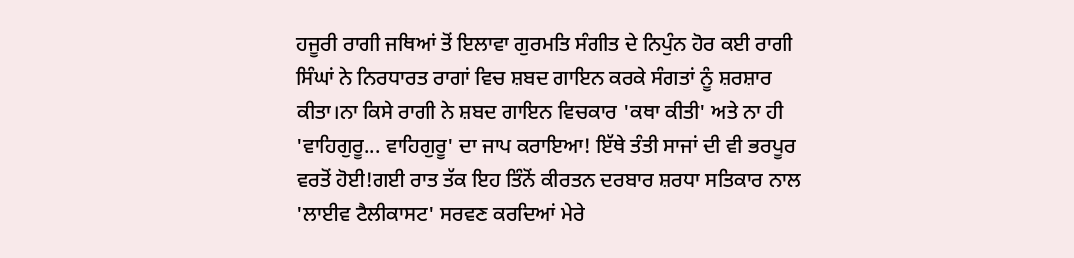ਹਜੂਰੀ ਰਾਗੀ ਜਥਿਆਂ ਤੋਂ ਇਲਾਵਾ ਗੁਰਮਤਿ ਸੰਗੀਤ ਦੇ ਨਿਪੁੰਨ ਹੋਰ ਕਈ ਰਾਗੀ ਸਿੰਘਾਂ ਨੇ ਨਿਰਧਾਰਤ ਰਾਗਾਂ ਵਿਚ ਸ਼ਬਦ ਗਾਇਨ ਕਰਕੇ ਸੰਗਤਾਂ ਨੂੰ ਸ਼ਰਸ਼ਾਰ ਕੀਤਾ।ਨਾ ਕਿਸੇ ਰਾਗੀ ਨੇ ਸ਼ਬਦ ਗਾਇਨ ਵਿਚਕਾਰ 'ਕਥਾ ਕੀਤੀ' ਅਤੇ ਨਾ ਹੀ 'ਵਾਹਿਗੁਰੂ... ਵਾਹਿਗੁਰੂ' ਦਾ ਜਾਪ ਕਰਾਇਆ! ਇੱਥੇ ਤੰਤੀ ਸਾਜਾਂ ਦੀ ਵੀ ਭਰਪੂਰ ਵਰਤੋਂ ਹੋਈ!ਗਈ ਰਾਤ ਤੱਕ ਇਹ ਤਿੰਨੋਂ ਕੀਰਤਨ ਦਰਬਾਰ ਸ਼ਰਧਾ ਸਤਿਕਾਰ ਨਾਲ 'ਲਾਈਵ ਟੈਲੀਕਾਸਟ' ਸਰਵਣ ਕਰਦਿਆਂ ਮੇਰੇ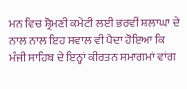ਮਨ ਵਿਚ ਸ਼੍ਰੋਮਣੀ ਕਮੇਟੀ ਲਈ ਭਰਵੀਂ ਸ਼ਲਾਘਾ ਦੇ ਨਾਲ ਨਾਲ ਇਹ ਸਵਾਲ ਵੀ ਪੈਦਾ ਹੋਇਆ ਕਿ ਮੰਜੀ ਸਾਹਿਬ ਦੇ ਇਨ੍ਹਾਂ ਕੀਰਤਨ ਸਮਾਗਮਾਂ ਵਾਂਗ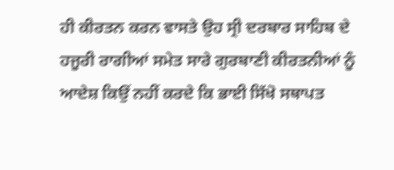ਹੀ ਕੀਰਤਨ ਕਰਨ ਵਾਸਤੇ ਉਹ ਸ੍ਰੀ ਦਰਬਾਰ ਸਾਹਿਬ ਦੇ ਹਜੂਰੀ ਰਾਗੀਆਂ ਸਮੇਤ ਸਾਰੇ ਗੁਰਬਾਣੀ ਕੀਰਤਨੀਆਂ ਨੂੰ ਆਦੇਸ਼ ਕਿਉਂ ਨਹੀਂ ਕਰਦੇ ਕਿ ਭਾਈ ਸਿੱਖੋ ਸਥਾਪਤ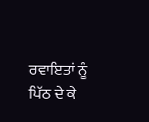ਰਵਾਇਤਾਂ ਨੂੰ ਪਿੱਠ ਦੇ ਕੇ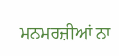ਮਨਮਰਜ਼ੀਆਂ ਨਾ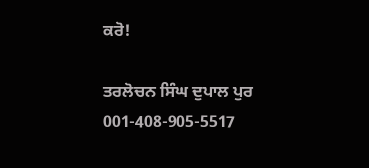ਕਰੋ!

ਤਰਲੋਚਨ ਸਿੰਘ ਦੁਪਾਲ ਪੁਰ
001-408-905-5517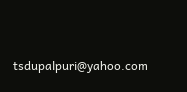tsdupalpuri@yahoo.com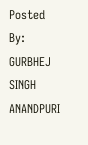Posted By: GURBHEJ SINGH ANANDPURI